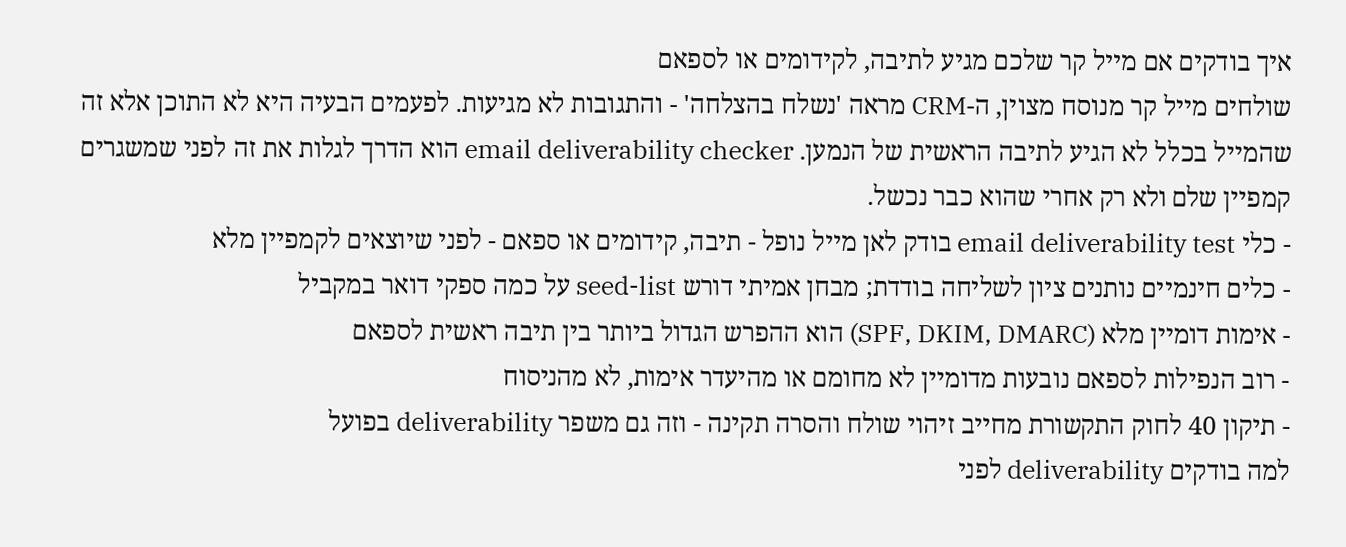איך בודקים אם מייל קר שלכם מגיע לתיבה, לקידומים או לספאם
שולחים מייל קר מנוסח מצוין, ה-CRM מראה 'נשלח בהצלחה' - והתגובות לא מגיעות. לפעמים הבעיה היא לא התוכן אלא זה שהמייל בכלל לא הגיע לתיבה הראשית של הנמען. email deliverability checker הוא הדרך לגלות את זה לפני שמשגרים קמפיין שלם ולא רק אחרי שהוא כבר נכשל.
- כלי email deliverability test בודק לאן מייל נופל - תיבה, קידומים או ספאם - לפני שיוצאים לקמפיין מלא
- כלים חינמיים נותנים ציון לשליחה בודדת; מבחן אמיתי דורש seed-list על כמה ספקי דואר במקביל
- אימות דומיין מלא (SPF, DKIM, DMARC) הוא ההפרש הגדול ביותר בין תיבה ראשית לספאם
- רוב הנפילות לספאם נובעות מדומיין לא מחומם או מהיעדר אימות, לא מהניסוח
- תיקון 40 לחוק התקשורת מחייב זיהוי שולח והסרה תקינה - וזה גם משפר deliverability בפועל
למה בודקים deliverability לפני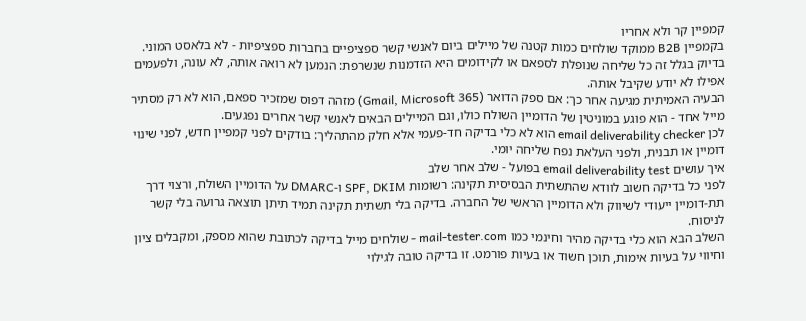קמפיין קר ולא אחריו
בקמפיין B2B ממוקד שולחים כמות קטנה של מיילים ביום לאנשי קשר ספציפיים בחברות ספציפיות - לא בלאסט המוני. בדיוק בגלל זה כל שליחה שנופלת לספאם או לקידומים היא הזדמנות שנשרפת: הנמען לא רואה אותה, לא עונה, ולפעמים אפילו לא יודע שקיבל אותה.
הבעיה האמיתית מגיעה אחר כך: אם ספק הדואר (Gmail, Microsoft 365) מזהה דפוס שמזכיר ספאם, הוא לא רק מסתיר מייל אחד - הוא פוגע במוניטין של הדומיין השולח כולו, וגם המיילים הבאים לאנשי קשר אחרים נפגעים.
לכן email deliverability checker הוא לא כלי בדיקה חד-פעמי אלא חלק מהתהליך: בודקים לפני קמפיין חדש, לפני שינוי דומיין או תבנית, ולפני העלאת נפח שליחה יומי.
איך עושים email deliverability test בפועל - שלב אחר שלב
לפני כל בדיקה חשוב לוודא שהתשתית הבסיסית תקינה: רשומות SPF, DKIM ו-DMARC על הדומיין השולח, ורצוי דרך תת-דומיין ייעודי לשיווק ולא הדומיין הראשי של החברה. בדיקה בלי תשתית תקינה תמיד תיתן תוצאה גרועה בלי קשר לניסוח.
השלב הבא הוא כלי בדיקה מהיר וחינמי כמו mail-tester.com - שולחים מייל בדיקה לכתובת שהוא מספק, ומקבלים ציון וחיווי על בעיות אימות, תוכן חשוד או בעיות פורמט. זו בדיקה טובה לגילוי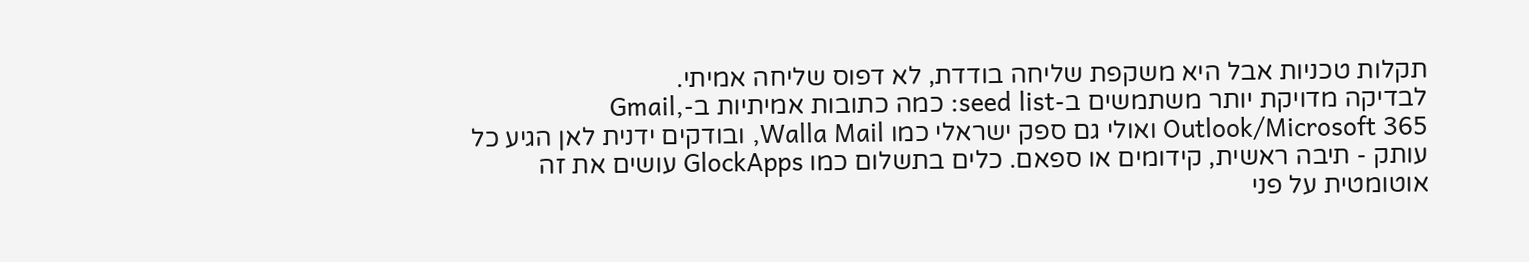תקלות טכניות אבל היא משקפת שליחה בודדת, לא דפוס שליחה אמיתי.
לבדיקה מדויקת יותר משתמשים ב-seed list: כמה כתובות אמיתיות ב-Gmail, Outlook/Microsoft 365 ואולי גם ספק ישראלי כמו Walla Mail, ובודקים ידנית לאן הגיע כל עותק - תיבה ראשית, קידומים או ספאם. כלים בתשלום כמו GlockApps עושים את זה אוטומטית על פני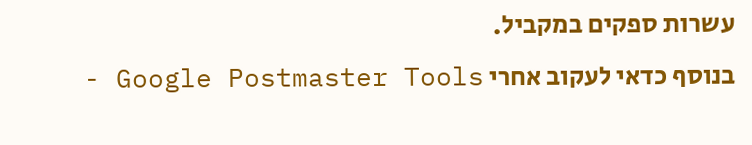עשרות ספקים במקביל.
בנוסף כדאי לעקוב אחרי Google Postmaster Tools -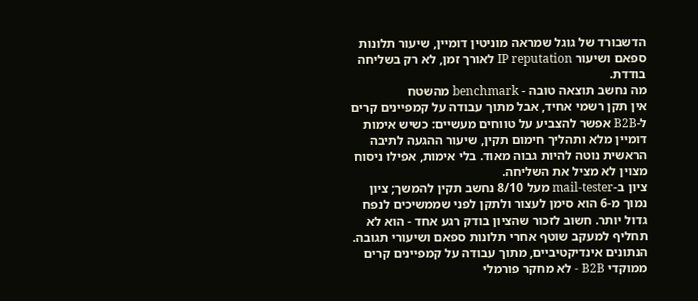הדשבורד של גוגל שמראה מוניטין דומיין, שיעור תלונות ספאם ושיעור IP reputation לאורך זמן, לא רק בשליחה בודדת.
מה נחשב תוצאה טובה - benchmark מהשטח
אין תקן רשמי אחיד, אבל מתוך עבודה על קמפיינים קרים ל-B2B אפשר להצביע על טווחים מעשיים: כשיש אימות דומיין מלא ותהליך חימום תקין, שיעור ההגעה לתיבה הראשית נוטה להיות גבוה מאוד. בלי אימות, אפילו ניסוח מצוין לא מציל את השליחה.
ציון ב-mail-tester מעל 8/10 נחשב תקין להמשך; ציון נמוך מ-6 הוא סימן לעצור ולתקן לפני שממשיכים לנפח גדול יותר. חשוב לזכור שהציון בודק רגע אחד - הוא לא תחליף למעקב שוטף אחרי תלונות ספאם ושיעורי תגובה.
הנתונים אינדיקטיביים, מתוך עבודה על קמפיינים קרים ממוקדי B2B - לא מחקר פורמלי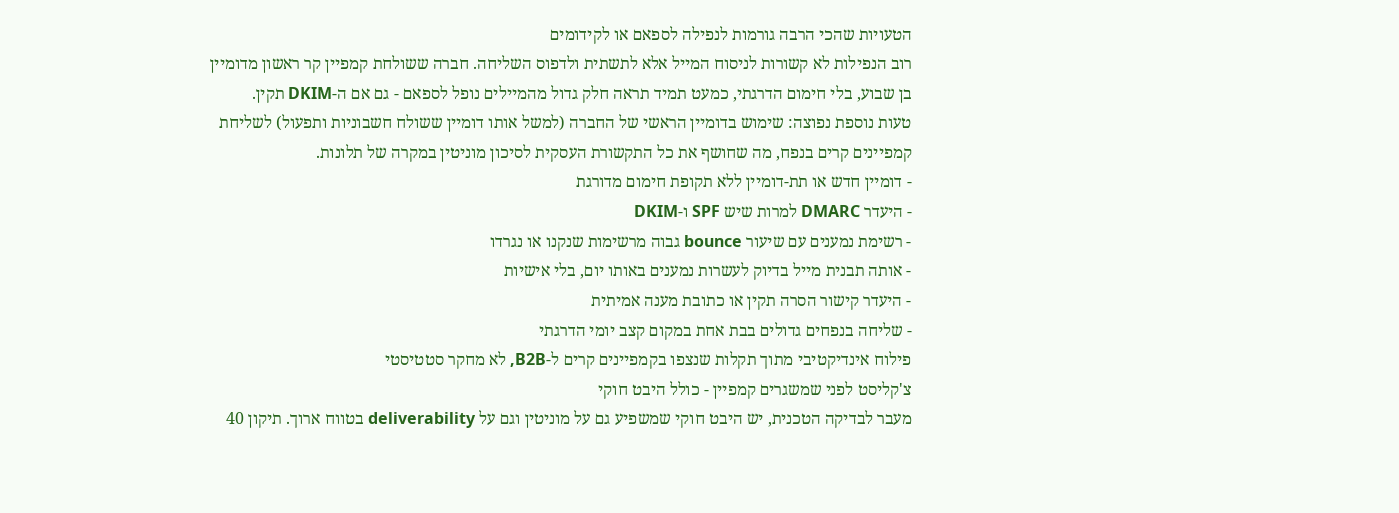הטעויות שהכי הרבה גורמות לנפילה לספאם או לקידומים
רוב הנפילות לא קשורות לניסוח המייל אלא לתשתית ולדפוס השליחה. חברה ששולחת קמפיין קר ראשון מדומיין בן שבוע, בלי חימום הדרגתי, כמעט תמיד תראה חלק גדול מהמיילים נופל לספאם - גם אם ה-DKIM תקין.
טעות נוספת נפוצה: שימוש בדומיין הראשי של החברה (למשל אותו דומיין ששולח חשבוניות ותפעול) לשליחת קמפיינים קרים בנפח, מה שחושף את כל התקשורת העסקית לסיכון מוניטין במקרה של תלונות.
- דומיין חדש או תת-דומיין ללא תקופת חימום מדורגת
- היעדר DMARC למרות שיש SPF ו-DKIM
- רשימת נמענים עם שיעור bounce גבוה מרשימות שנקנו או נגרדו
- אותה תבנית מייל בדיוק לעשרות נמענים באותו יום, בלי אישיות
- היעדר קישור הסרה תקין או כתובת מענה אמיתית
- שליחה בנפחים גדולים בבת אחת במקום קצב יומי הדרגתי
פילוח אינדיקטיבי מתוך תקלות שנצפו בקמפיינים קרים ל-B2B, לא מחקר סטטיסטי
צ'קליסט לפני שמשגרים קמפיין - כולל היבט חוקי
מעבר לבדיקה הטכנית, יש היבט חוקי שמשפיע גם על מוניטין וגם על deliverability בטווח ארוך. תיקון 40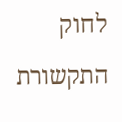לחוק התקשורת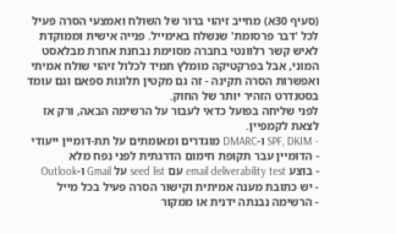(סעיף 30א) מחייב זיהוי ברור של השולח ואמצעי הסרה פעיל לכל 'דבר פרסומת' שנשלח באימייל. פנייה אישית וממוקדת לאיש קשר רלוונטי בחברה מסוימת נבחנת אחרת מבלאסט המוני, אבל בפרקטיקה מומלץ תמיד לכלול זיהוי שולח אמיתי ואפשרות הסרה תקינה - זה גם מקטין תלונות ספאם וגם עומד בסטנדרט הזהיר יותר של החוק.
לפני שליחה בפועל כדאי לעבור על הרשימה הבאה, ורק אז לצאת לקמפיין.
- SPF, DKIM ו-DMARC מוגדרים ומאומתים על תת-דומיין ייעודי
- הדומיין עבר תקופת חימום הדרגתית לפני נפח מלא
- בוצע email deliverability test עם seed list על Gmail ו-Outlook
- יש כתובת מענה אמיתית וקישור הסרה פעיל בכל מייל
- הרשימה נבנתה ידנית או ממקור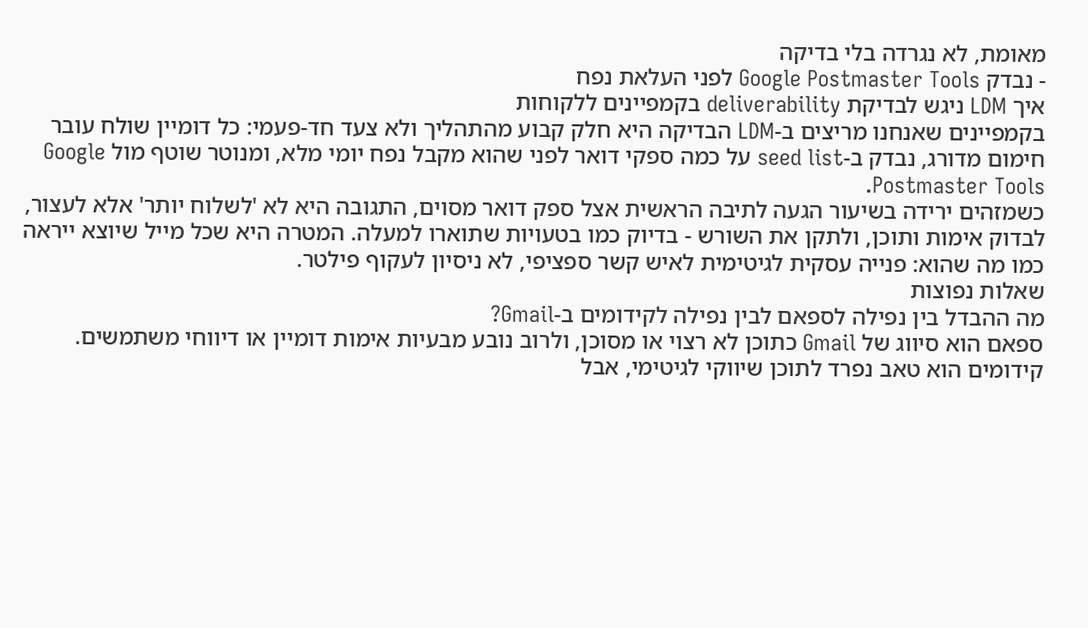מאומת, לא נגרדה בלי בדיקה
- נבדק Google Postmaster Tools לפני העלאת נפח
איך LDM ניגש לבדיקת deliverability בקמפיינים ללקוחות
בקמפיינים שאנחנו מריצים ב-LDM הבדיקה היא חלק קבוע מהתהליך ולא צעד חד-פעמי: כל דומיין שולח עובר חימום מדורג, נבדק ב-seed list על כמה ספקי דואר לפני שהוא מקבל נפח יומי מלא, ומנוטר שוטף מול Google Postmaster Tools.
כשמזהים ירידה בשיעור הגעה לתיבה הראשית אצל ספק דואר מסוים, התגובה היא לא 'לשלוח יותר' אלא לעצור, לבדוק אימות ותוכן, ולתקן את השורש - בדיוק כמו בטעויות שתוארו למעלה. המטרה היא שכל מייל שיוצא ייראה כמו מה שהוא: פנייה עסקית לגיטימית לאיש קשר ספציפי, לא ניסיון לעקוף פילטר.
שאלות נפוצות
מה ההבדל בין נפילה לספאם לבין נפילה לקידומים ב-Gmail?
ספאם הוא סיווג של Gmail כתוכן לא רצוי או מסוכן, ולרוב נובע מבעיות אימות דומיין או דיווחי משתמשים. קידומים הוא טאב נפרד לתוכן שיווקי לגיטימי, אבל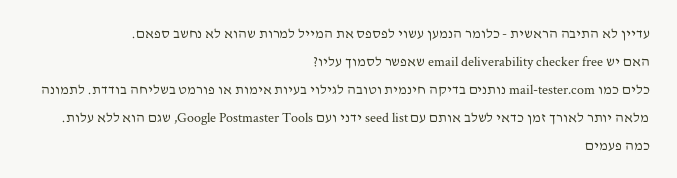עדיין לא התיבה הראשית - כלומר הנמען עשוי לפספס את המייל למרות שהוא לא נחשב ספאם.
האם יש email deliverability checker free שאפשר לסמוך עליו?
כלים כמו mail-tester.com נותנים בדיקה חינמית וטובה לגילוי בעיות אימות או פורמט בשליחה בודדת. לתמונה מלאה יותר לאורך זמן כדאי לשלב אותם עם seed list ידני ועם Google Postmaster Tools, שגם הוא ללא עלות.
כמה פעמים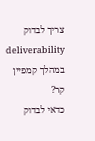צריך לבדוק deliverability במהלך קמפיין קר?
כדאי לבדוק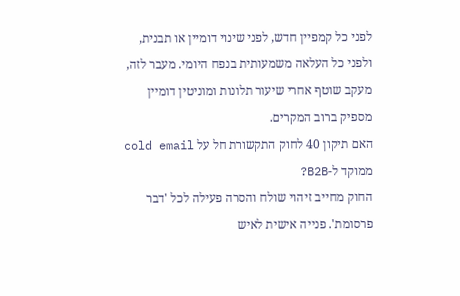לפני כל קמפיין חדש, לפני שינוי דומיין או תבנית, ולפני כל העלאה משמעותית בנפח היומי. מעבר לזה, מעקב שוטף אחרי שיעור תלונות ומוניטין דומיין מספיק ברוב המקרים.
האם תיקון 40 לחוק התקשורת חל על cold email ממוקד ל-B2B?
החוק מחייב זיהוי שולח והסרה פעילה לכל 'דבר פרסומת'. פנייה אישית לאיש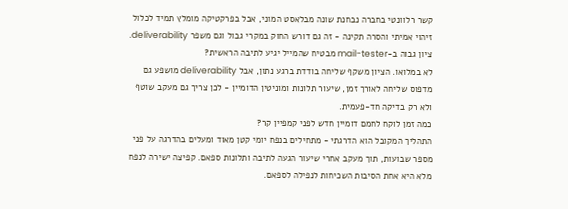קשר רלוונטי בחברה נבחנת שונה מבלאסט המוני, אבל בפרקטיקה מומלץ תמיד לכלול זיהוי אמיתי והסרה תקינה - זה גם דורש החוק במקרי גבול וגם משפר deliverability.
ציון גבוה ב-mail-tester מבטיח שהמייל יגיע לתיבה הראשית?
לא במלואו. הציון משקף שליחה בודדת ברגע נתון, אבל deliverability מושפע גם מדפוס שליחה לאורך זמן, שיעור תלונות ומוניטין הדומיין - לכן צריך גם מעקב שוטף ולא רק בדיקה חד-פעמית.
כמה זמן לוקח לחמם דומיין חדש לפני קמפיין קר?
התהליך המקובל הוא הדרגתי - מתחילים בנפח יומי קטן מאוד ומעלים בהדרגה על פני מספר שבועות, תוך מעקב אחרי שיעור הגעה לתיבה ותלונות ספאם. קפיצה ישירה לנפח מלא היא אחת הסיבות השכיחות לנפילה לספאם.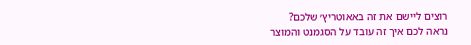רוצים ליישם את זה באאוטריץ׳ שלכם?
נראה לכם איך זה עובד על הסגמנט והמוצר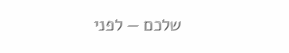שלכם — לפני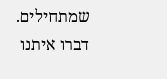שמתחילים.
דברו איתנו